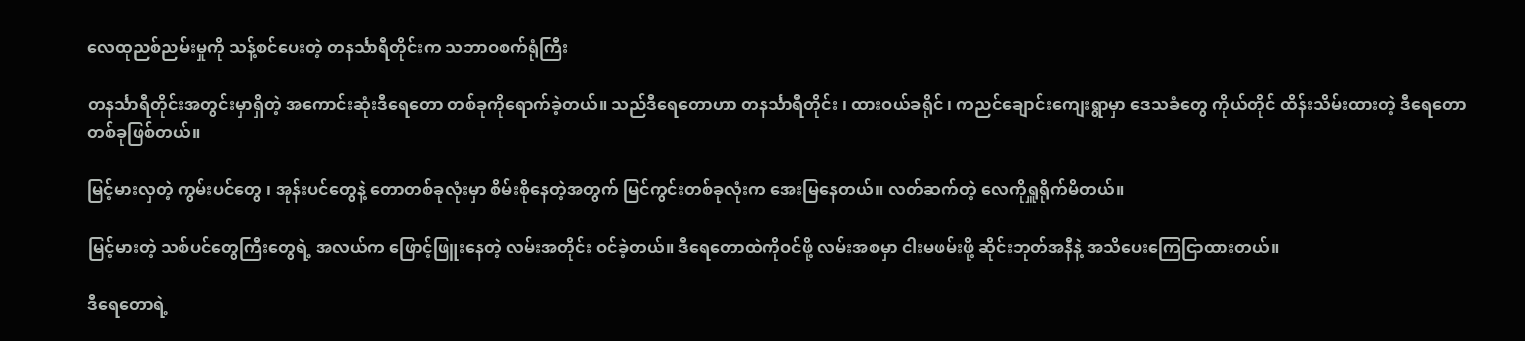လေထုညစ်ညမ်းမှုကို သန့်စင်ပေးတဲ့ တနင်္သာရီတိုင်းက သဘာဝစက်ရုံကြီး

တနင်္သာရီတိုင်းအတွင်းမှာရှိတဲ့ အကောင်းဆုံးဒီရေတော တစ်ခုကိုရောက်ခဲ့တယ်။ သည်ဒီရေတောဟာ တနင်္သာရီတိုင်း ၊ ထားဝယ်ခရိုင် ၊ ကညင်ချောင်းကျေးရွာမှာ ဒေသခံတွေ ကိုယ်တိုင် ထိန်းသိမ်းထားတဲ့ ဒီရေတောတစ်ခုဖြစ်တယ်။

မြင့်မားလှတဲ့ ကွမ်းပင်တွေ ၊ အုန်းပင်တွေနဲ့ တောတစ်ခုလုံးမှာ စိမ်းစိုနေတဲ့အတွက် မြင်ကွင်းတစ်ခုလုံးက အေးမြနေတယ်။ လတ်ဆက်တဲ့ လေကိုရှူရိုက်မိတယ်။

မြင့်မားတဲ့ သစ်ပင်တွေကြီးတွေရဲ့ အလယ်က ဖြောင့်ဖြူးနေတဲ့ လမ်းအတိုင်း ဝင်ခဲ့တယ်။ ဒီရေတောထဲကိုဝင်ဖို့ လမ်းအစမှာ ငါးမဖမ်းဖို့ ဆိုင်းဘုတ်အနီနဲ့ အသိပေးကြေငြာထားတယ်။

ဒီရေတောရဲ့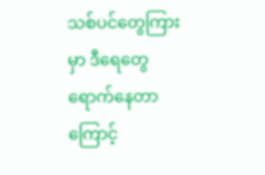သစ်ပင်တွေကြားမှာ ဒီရေတွေ ရောက်နေတာကြောင့်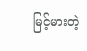မြင့်မားတဲ့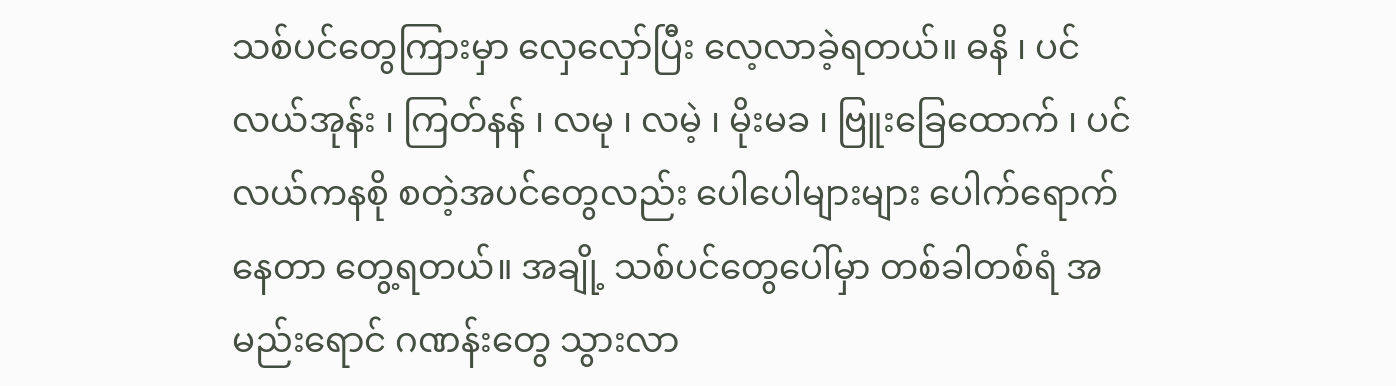သစ်ပင်တွေကြားမှာ လှေလှော်ပြီး လေ့လာခဲ့ရတယ်။ ဓနိ ၊ ပင်လယ်အုန်း ၊ ကြတ်နန် ၊ လမု ၊ လမဲ့ ၊ မိုးမခ ၊ ဗြူးခြေထောက် ၊ ပင်လယ်ကနစို စတဲ့အပင်တွေလည်း ပေါပေါများများ ပေါက်ရောက်နေတာ တွေ့ရတယ်။ အချို့ သစ်ပင်တွေပေါ်မှာ တစ်ခါတစ်ရံ အမည်းရောင် ဂဏန်းတွေ သွားလာ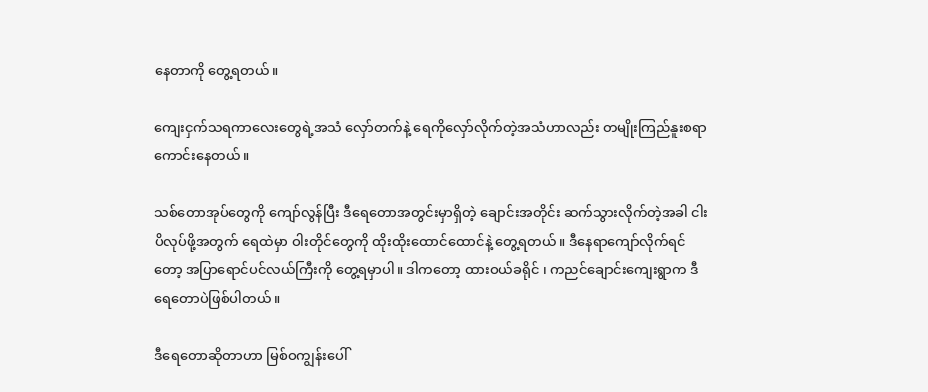နေတာကို တွေ့ရတယ်။

ကျေးငှက်သရကာလေးတွေရဲ့အသံ လှော်တက်နဲ့ ရေကိုလှော်လိုက်တဲ့အသံဟာလည်း တမျိုးကြည်နူးစရာကောင်းနေတယ်။

သစ်တောအုပ်တွေကို ကျော်လွန်ပြီး ဒီရေတောအတွင်းမှာရှိတဲ့ ချောင်းအတိုင်း ဆက်သွားလိုက်တဲ့အခါ ငါးပိလုပ်ဖို့အတွက် ရေထဲမှာ ဝါးတိုင်တွေကို ထိုးထိုးထောင်ထောင်နဲ့ တွေ့ရတယ်။ ဒီနေရာကျော်လိုက်ရင်တော့ အပြာရောင်ပင်လယ်ကြီးကို တွေ့ရမှာပါ။ ဒါကတော့ ထားဝယ်ခရိုင် ၊ ကညင်ချောင်းကျေးရွာက ဒီရေတောပဲဖြစ်ပါတယ်။

ဒီရေတောဆိုတာဟာ မြစ်ဝကျွန်းပေါ်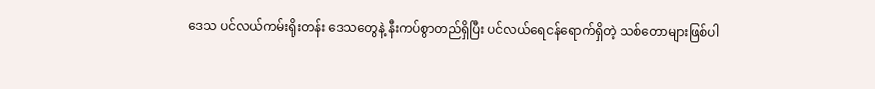ဒေသ ပင်လယ်ကမ်းရိုးတန်း ဒေသတွေနဲ့ နီးကပ်စွာတည်ရှိပြီး ပင်လယ်ရေငန်ရောက်ရှိတဲ့ သစ်တောများဖြစ်ပါ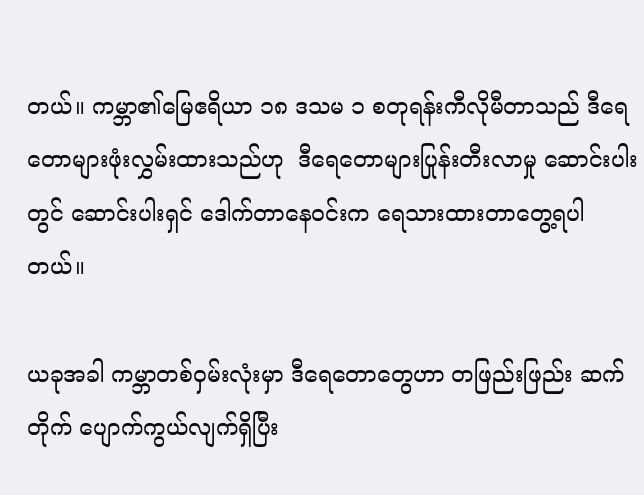တယ်။ ကမ္ဘာ၏မြေဧရိယာ ၁၈ ဒသမ ၁ စတုရန်းကီလိုမီတာသည် ဒီရေတောများဖုံးလွှမ်းထားသည်ဟု  ဒီရေတောများပြုန်းတီးလာမှု ဆောင်းပါးတွင် ဆောင်းပါးရှင် ဒေါက်တာနေဝင်းက ရေသားထားတာတွေ့ရပါတယ်။

ယခုအခါ ကမ္ဘာတစ်ဝှမ်းလုံးမှာ ဒီရေတောတွေဟာ တဖြည်းဖြည်း ဆက်တိုက် ပျောက်ကွယ်လျက်ရှိပြီး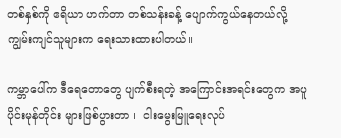တစ်နှစ်ကို ဧရိယာ ဟက်တာ တစ်သန်းခန့် ပျောက်ကွယ်နေတယ်လို့ ကျွမ်းကျင်သူများက ရေးသားထားပါတယ်။

ကမ္ဘာပေါ်က ဒီရေတောတွေ ပျက်စီးရတဲ့ အကြောင်းအရင်းတွေက အပူပိုင်းမုန်တိုင်း များဖြစ်ပွားတာ ၊  ငါးမွေးမြူရေးလုပ်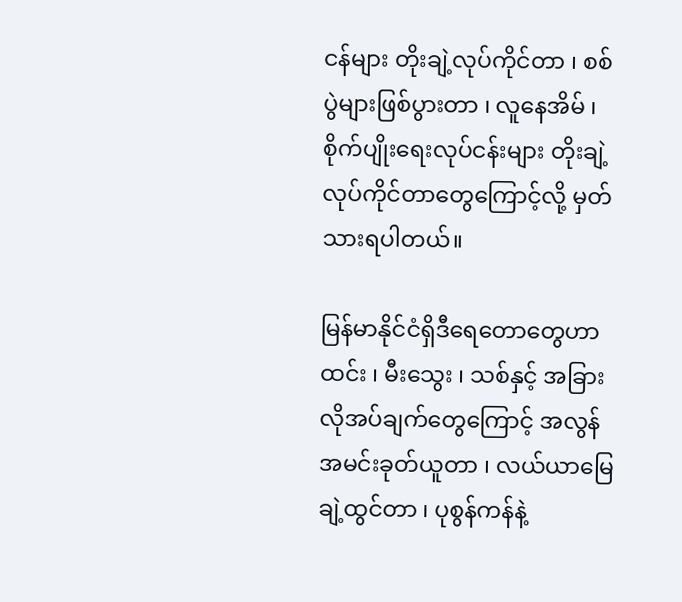ငန်များ တိုးချဲ့လုပ်ကိုင်တာ ၊ စစ်ပွဲများဖြစ်ပွားတာ ၊ လူနေအိမ် ၊ စိုက်ပျိုးရေးလုပ်ငန်းများ တိုးချဲ့လုပ်ကိုင်တာတွေကြောင့်လို့ မှတ်သားရပါတယ်။

မြန်မာနိုင်ငံရှိဒီရေတောတွေဟာ ထင်း ၊ မီးသွေး ၊ သစ်နှင့် အခြားလိုအပ်ချက်တွေကြောင့် အလွန်အမင်းခုတ်ယူတာ ၊ လယ်ယာမြေ ချဲ့ထွင်တာ ၊ ပုစွန်ကန်နဲ့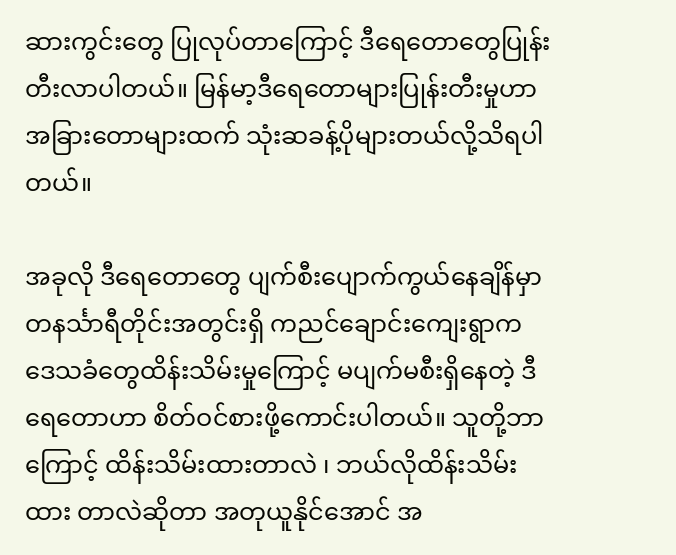ဆားကွင်းတွေ ပြုလုပ်တာကြောင့် ဒီရေတောတွေပြုန်းတီးလာပါတယ်။ မြန်မာ့ဒီရေတောများပြုန်းတီးမှုဟာ အခြားတောများထက် သုံးဆခန့်ပိုများတယ်လို့သိရပါတယ်။

အခုလို ဒီရေတောတွေ ပျက်စီးပျောက်ကွယ်နေချိန်မှာ တနင်္သာရီတိုင်းအတွင်းရှိ ကညင်ချောင်းကျေးရွာက  ဒေသခံတွေထိန်းသိမ်းမှုကြောင့် မပျက်မစီးရှိနေတဲ့ ဒီရေတောဟာ စိတ်ဝင်စားဖို့ကောင်းပါတယ်။ သူတို့ဘာကြောင့် ထိန်းသိမ်းထားတာလဲ ၊ ဘယ်လိုထိန်းသိမ်းထား တာလဲဆိုတာ အတုယူနိုင်အောင် အ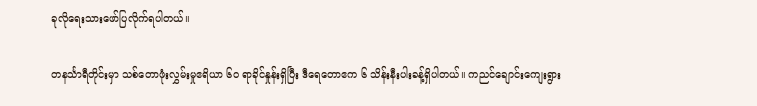ခုလိုရေးသားဖော်ပြလိုက်ရပါတယ်။

တနင်္သာရီတိုင်းမှာ သစ်တောဖုံးလွှမ်းမှုဧရိယာ ၆၀ ရာခိုင်နှုန်းရှိပြီး ဒီရေတောဧက ၆ သိန်းနီးပါးခန့်ရှိပါတယ်။ ကညင်ချောင်းကျေးရွား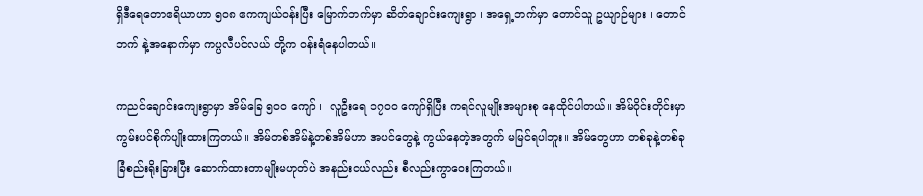ရှိဒီရေတောဧရိယာဟာ ၅၀၈ ဧကကျယ်ဝန်းပြီး မြောက်ဘက်မှာ ဆိတ်ချောင်းကျေးရွာ ၊ အရှေ့ဘက်မှာ တောင်သူ ဥယျာဉ်များ ၊ တောင်ဘက် နဲ့အနောက်မှာ ကပ္ပလီပင်လယ် တို့က ဝန်းရံနေပါတယ်။

ကညင်ချောင်းကျေးရွာမှာ အိမ်ခြေ ၅၀၀ ကျော် ၊  လူဦးရေ ၁၇၀၀ ကျော်ရှိပြီး ကရင်လူမျိုးအများစု နေထိုင်ပါတယ်။ အိမ်ဝိုင်းတိုင်းမှာ ကွမ်းပင်စိုက်ပျိုးထားကြတယ်။ အိမ်တစ်အိမ်နဲ့တစ်အိမ်ဟာ အပင်တွေနဲ့ ကွယ်နေတဲ့အတွက် မမြင်ရပါဘူး။ အိမ်တွေဟာ တစ်ခုနဲ့တစ်ခု ခြံစည်းရိုးခြားပြီး ဆောက်ထားတာမျိုးမဟုတ်ပဲ အနည်းငယ်လည်း စီလည်းကွာဝေးကြတယ်။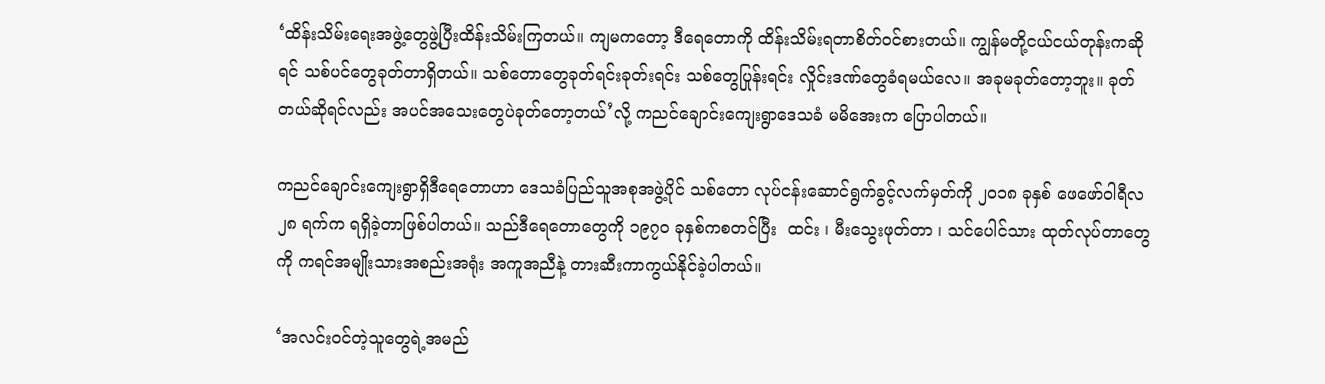‘ထိန်းသိမ်းရေးအဖွဲ့တွေဖွဲ့ပြီးထိန်းသိမ်းကြတယ်။ ကျမကတော့ ဒီရေတောကို ထိန်းသိမ်းရတာစိတ်ဝင်စားတယ်။ ကျွန်မတို့ငယ်ငယ်တုန်းကဆိုရင် သစ်ပင်တွေခုတ်တာရှိတယ်။ သစ်တောတွေခုတ်ရင်းခုတ်းရင်း သစ်တွေပြုန်းရင်း လှိုင်းဒဏ်တွေခံရမယ်လေ။ အခုမခုတ်တော့ဘူး။ ခုတ်တယ်ဆိုရင်လည်း အပင်အသေးတွေပဲခုတ်တော့တယ်’လို့ ကညင်ချောင်းကျေးရွာဒေသခံ မမိအေးက ပြောပါတယ်။

ကညင်ချောင်းကျေးရွာရှိဒီရေတောဟာ ဒေသခံပြည်သူအစုအဖွဲ့ပိုင် သစ်တော လုပ်ငန်းဆောင်ရွက်ခွင့်လက်မှတ်ကို ၂၀၁၈ ခုနှစ် ဖေဖော်ဝါရီလ ၂၈ ရက်က ရရှိခဲ့တာဖြစ်ပါတယ်။ သည်ဒီရေတောတွေကို ၁၉၇၀ ခုနှစ်ကစတင်ပြီး  ထင်း ၊ မီးသွေးဖုတ်တာ ၊ သင်ပေါင်သား ထုတ်လုပ်တာတွေကို ကရင်အမျိုးသားအစည်းအရုံး အကူအညီနဲ့ တားဆီးကာကွယ်နိုင်ခဲ့ပါတယ်။

‘အလင်းဝင်တဲ့သူတွေရဲ့အမည်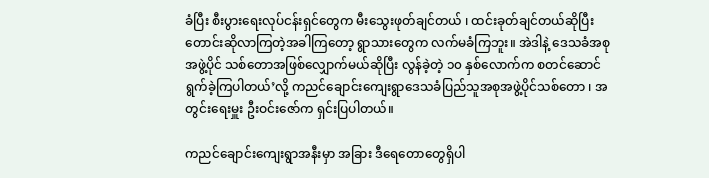ခံပြီး စီးပွားရေးလုပ်ငန်းရှင်တွေက မီးသွေးဖုတ်ချင်တယ် ၊ ထင်းခုတ်ချင်တယ်ဆိုပြီး တောင်းဆိုလာကြတဲ့အခါကြတော့ ရွာသားတွေက လက်မခံကြဘူး။ အဲဒါနဲ့ ဒေသခံအစုအဖွဲ့ပိုင် သစ်တောအဖြစ်လျှောက်မယ်ဆိုပြီး လွန်ခဲ့တဲ့ ၁၀ နှစ်လောက်က စတင်ဆောင်ရွက်ခဲ့ကြပါတယ်’လို့ ကညင်ချောင်းကျေးရွာဒေသခံပြည်သူအစုအဖွဲ့ပိုင်သစ်တော ၊ အတွင်းရေးမှူး ဦးဝင်းဇော်က ရှင်းပြပါတယ်။

ကညင်ချောင်းကျေးရွာအနီးမှာ အခြား ဒီရေတောတွေရှိပါ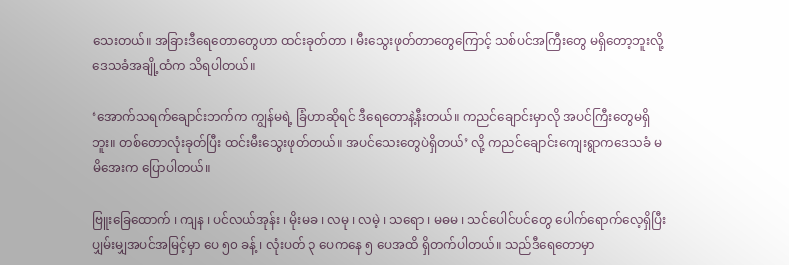သေးတယ်။ အခြားဒီရေတောတွေဟာ ထင်းခုတ်တာ ၊ မီးသွေးဖုတ်တာတွေကြောင့် သစ်ပင်အကြီးတွေ မရှိတော့ဘူးလို့ ဒေသခံအချို့ထံက သိရပါတယ်။

‘အောက်သရက်ချောင်းဘက်က ကျွန်မရဲ့ ခြံဟာဆိုရင် ဒီရေတောနဲ့နီးတယ်။ ကညင်ချောင်းမှာလို အပင်ကြီးတွေမရှိဘူး။ တစ်တောလုံးခုတ်ပြီး ထင်းမီးသွေးဖုတ်တယ်။ အပင်သေးတွေပဲရှိတယ်’ လို့ ကညင်ချောင်းကျေးရွာကဒေသခံ မမိအေးက ပြောပါတယ်။

ဗြူးခြေထောက် ၊ ကျန ၊ ပင်လယ်အုန်း ၊ မိုးမခ ၊ လမု ၊ လမဲ့ ၊ သရော ၊ မဓမ ၊ သင်ပေါင်ပင်တွေ ပေါက်ရောက်လေ့ရှိပြီး  ပျှမ်းမျှအပင်အမြင့်မှာ ပေ ၅၀ ခန့် ၊ လုံးပတ် ၃ ပေကနေ ၅ ပေအထိ ရှိတက်ပါတယ်။ သည်ဒီရေတောမှာ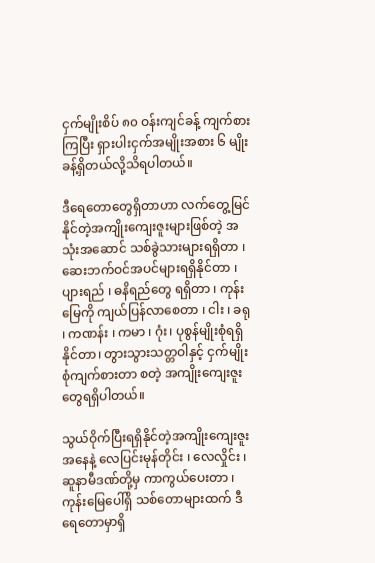ငှက်မျိုးစိပ် ၈၀ ဝန်းကျင်ခန့် ကျက်စားကြပြီး ရှားပါးငှက်အမျိုးအစား ၆ မျိုးခန့်ရှိတယ်လို့သိရပါတယ်။

ဒီရေတောတွေရှိတာဟာ လက်တွေ့မြင်နိုင်တဲ့အကျိုးကျေးဇူးများဖြစ်တဲ့ အသုံးအဆောင် သစ်ခွဲသားများရရှိတာ ၊ ဆေးဘက်ဝင်အပင်များရရှိနိုင်တာ ၊ ပျားရည် ၊ ဓနိရည်တွေ ရရှိတာ ၊ ကုန်းမြေကို ကျယ်ပြန်လာစေတာ ၊ ငါး ၊ ခရု ၊ ကဏန်း ၊ ကမာ ၊ ဂုံး၊ ပုစွန်မျိုးစုံရရှိနိုင်တာ၊ တွားသွားသတ္တဝါနှင့် ငှက်မျိုးစုံကျက်စားတာ စတဲ့ အကျိုးကျေးဇူးတွေရရှိပါတယ်။

သွယ်ဝိုက်ပြီးရရှိနိုင်တဲ့အကျိုးကျေးဇူးအနေနဲ့ လေပြင်းမုန်တိုင်း ၊ လေလှိုင်း ၊ ဆူနာမီဒဏ်တို့မှ ကာကွယ်ပေးတာ ၊ ကုန်းမြေပေါ်ရှိ သစ်တောများထက် ဒီရေတောမှာရှိ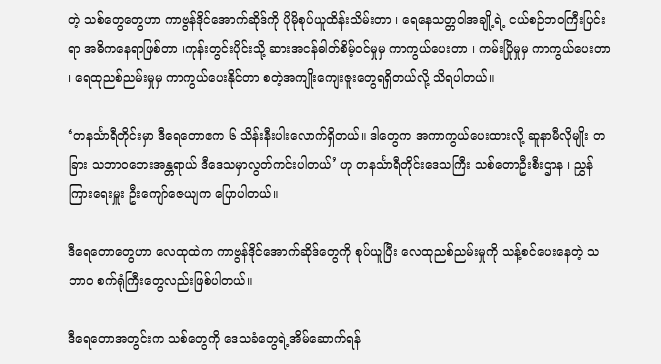တဲ့ သစ်တွေတွေဟာ ကာဗွန်ဒိုင်အောက်ဆိုဒ်ကို ပိုမိုစုပ်ယူထိန်းသိမ်းတာ ၊ ရေနေသတ္တဝါအချို့ရဲ့ ငယ်စဉ်ဘဝကြီးပြင်းရာ အဓိကနေရာဖြစ်တာ ၊ကုန်းတွင်းပိုင်းသို့ ဆားအငန်ဓါတ်စိမ့်ဝင်မှုမှ ကာကွယ်ပေးတာ ၊ ကမ်းပြိုမှုမှ ကာကွယ်ပေးတာ ၊ ရေထုညစ်ညမ်းမှုမှ ကာကွယ်ပေးနိုင်တာ စတဲ့အကျိုးကျေးဇူးတွေရရှိတယ်လို့ သိရပါတယ်။

‘တနင်္သာရီတိုင်းမှာ ဒီရေတောဧက ၆ သိန်းနီးပါးလောက်ရှိတယ်။ ဒါတွေက အကာကွယ်ပေးထားလို့ ဆူနာမီလိုမျိုး တခြား သဘာဝဘေးအန္တရာယ် ဒီဒေသမှာလွတ်ကင်းပါတယ်’ ဟု တနင်္သာရီတိုင်းဒေသကြီး သစ်တောဦးစီးဌာန ၊ ညွှန်ကြားရေးမှူး ဦးကျော်ဇေယျက ပြောပါတယ်။

ဒီရေတောတွေဟာ လေထုထဲက ကာဗွန်ဒိုင်အောက်ဆိုဒ်တွေကို စုပ်ယူပြီး လေထုညစ်ညမ်းမှုကို သန့်စင်ပေးနေတဲ့ သဘာဝ စက်ရုံကြီးတွေလည်းဖြစ်ပါတယ်။

ဒီရေတောအတွင်းက သစ်တွေကို ဒေသခံတွေရဲ့အိမ်ဆောက်ရန်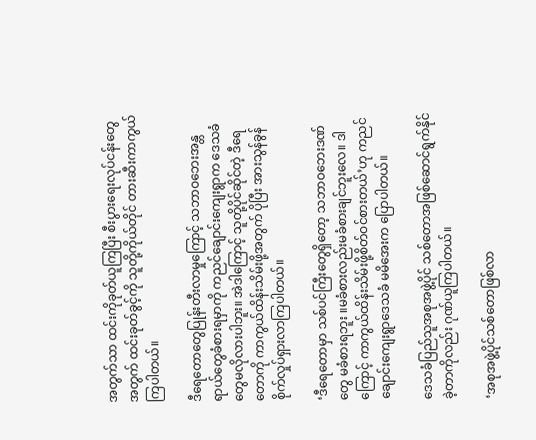အတွက်သာ ထင်းကိုခုတ်ယူကြပြီး စီးပွားရေးလုပ်ငန်းတွေအတွက် ထင်းခုတ်ခွင့်ကို သူတို့ကိုယ်တိုင် တားဆီးကာကွယ်ကြပါတယ်။

ဒီရေတောတွေပြုန်းတီးလာမှုကြောင့် သဘာဝဘေးအန္တရာယ်တွေခံစားရမှာကို ကညင်ချောင်းကျေးရွာက ဒေသခံတွေမလိုလားပါဘူး။ အဲဒါကြောင့် သူတို့ပိုင်ဆိုင်တဲ့ ဒီရေတောကို ကာကွယ်ထိန်းသိမ်းဖို့အတွက် ပိုပြီး အားသွန်ခွန်စိုက်လှုပ်ရှားလာကြပါတယ်။

‘ဒီရေတောမှာ သစ်ပင်ကြီးတွေရှိတော့ သဘာဝဘေးဒဏ်တွေ မခံစားရဘူး ။မခံစားလည်းမခံစားချင်ဘူးလေ။ ဒါကြောင့် ကာကွယ်ထိန်းသိမ်းဖို့စိတ်ဝင်စားတယ်’ဟု ကညင်ချောင်းကျေးရွာဒေသခံ မမိအေးက ပြောပါတယ်။

ဒေသခံပြည်သူအစုအဖွဲ့ပိုင် သစ်တောအဖြစ်ဆောင်ရွက်နိုင်ခဲ့တာကိုလည်း ဂုဏ်ယူကြပါတယ်။

‘အစုအဖွဲ့ပိုင်သစ်တောဖြစ်လာ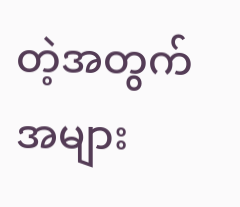တဲ့အတွက် အများ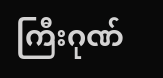ကြီးဂုဏ်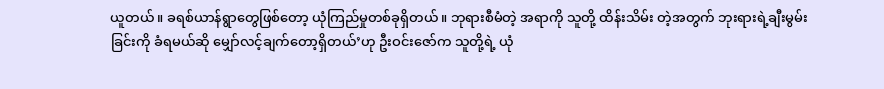ယူတယ်။ ခရစ်ယာန်ရွာတွေဖြစ်တော့ ယုံကြည်မှုတစ်ခုရှိတယ်။ ဘုရားစီမံတဲ့ အရာကို သူတို့ ထိန်းသိမ်း တဲ့အတွက် ဘုးရားရဲ့ချီးမွမ်းခြင်းကို ခံရမယ်ဆို မျှော်လင့်ချက်တော့ရှိတယ်’ဟု ဦးဝင်းဇော်က သူတို့ရဲ့ ယုံ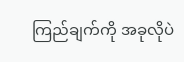ကြည်ချက်ကို အခုလိုပဲ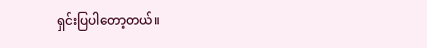ရှင်းပြပါတော့တယ်။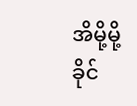အိမို့မို့ခိုင်